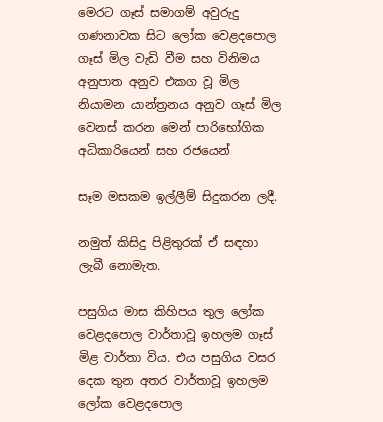මෙරට ගෑස් සමාගම් අවුරුදු ගණනාවක සිට ලෝක වෙළදපොල ගෑස් මිල වැඩි වීම සහ විනිමය අනුපාත අනුව එකග වූ මිල නියාමන යාන්ත්‍රනය අනුව ගෑස් මිල වෙනස් කරන මෙන් පාරිභෝගික අධිකාරියෙන් සහ රජයෙන්

සෑම මසකම ඉල්ලීම් සිදුකරන ලදී.

නමුත් කිසිදු පිළිතුරක් ඒ සඳහා ලැබී නොමැත.

පසුගිය මාස කිහිපය තුල ලෝක වෙළදපොල වාර්තාවූ ඉහලම ගෑස් මිළ වාර්තා විය. එය පසුගිය වසර දෙක තුන අතර වාර්තාවූ ඉහලම ලෝක වෙළදපොල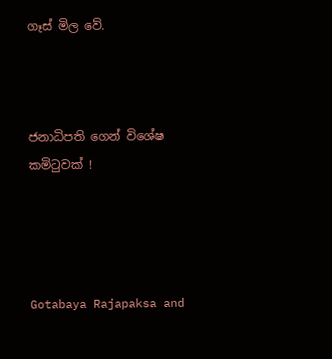ගෑස් මිල වේ.



ජනාධිපති ගෙන් විශේෂ කමිටුවක් !




Gotabaya Rajapaksa and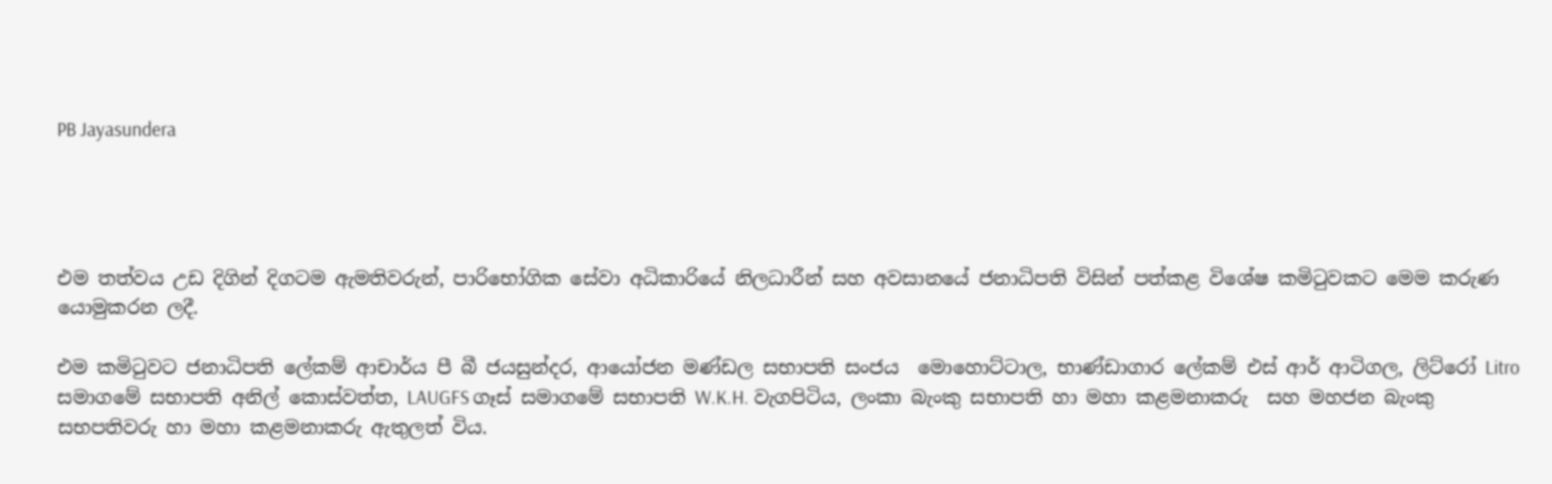PB Jayasundera




එම තත්වය උඩ දිගින් දිගටම ඇමතිවරුන්, පාරිභෝගික සේවා අධිකාරියේ නිලධාරීන් සහ අවසානයේ ජනාධිපති විසින් පත්කළ විශේෂ කමිටුවකට මෙම කරුණ යොමුකරන ලදී.

එම කමිටුවට ජනාධිපති ලේකම් ආචාර්ය පී බී ජයසුන්දර, ආයෝජන මණ්ඩල සභාපති සංජය  මොහොට්ටාල, භාණ්ඩාගාර ලේකම් එස් ආර් ආටිගල, ලිට්රෝ Litro සමාගමේ සභාපති අනිල් කොස්වත්ත, LAUGFS ගෑස් සමාගමේ සභාපති W.K.H. වැගපිටිය, ලංකා බැංකු සභාපති හා මහා කළමනාකරු  සහ මහජන බැංකු සභපතිවරු හා මහා කළමනාකරු ඇතුලත් විය.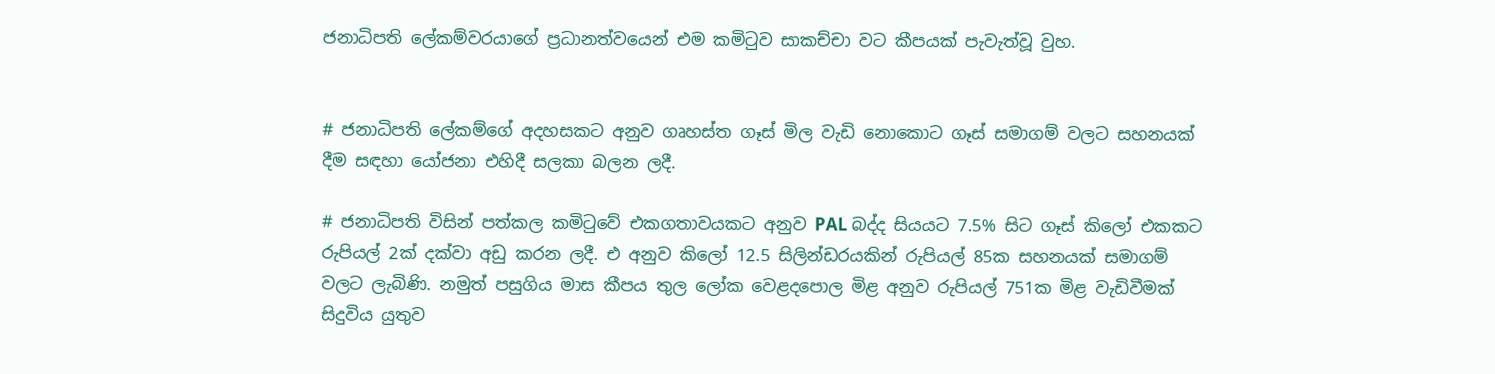ජනාධිපති ලේකම්වරයාගේ ප්‍රධානත්වයෙන් එම කමිටුව සාකච්චා වට කීපයක් පැවැත්වූ වුහ.


# ජනාධිපති ලේකම්ගේ අදහසකට අනුව ගෘහස්ත ගෑස් මිල වැඩි නොකොට ගෑස් සමාගම් වලට සහනයක් දීම සඳහා යෝජනා එහිදී සලකා බලන ලදී.

# ජනාධිපති විසින් පත්කල කමිටුවේ එකගතාවයකට අනුව PAL බද්ද සියයට 7.5% සිට ගෑස් කිලෝ එකකට රුපියල් 2ක් දක්වා අඩු කරන ලදී. එ අනුව කිලෝ 12.5 සිලින්ඩරයකින් රුපියල් 85ක සහනයක් සමාගම් වලට ලැබිණි. නමුත් පසුගිය මාස කීපය තුල ලෝක වෙළදපොල මිළ අනුව රුපියල් 751ක මිළ වැඩිවීමක් සිදුවිය යුතුව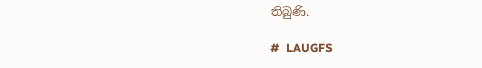තිබුණි.

#  LAUGFS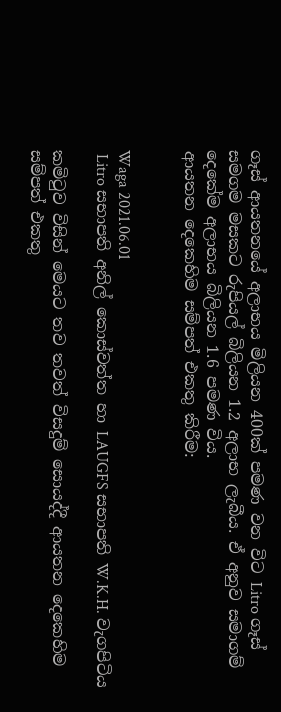ගෑස් ආයතනයේ අලාභය මිලියන 400ක් පමණ වන විට Litro ගෑස් සමගම මසකට රුපියල් බිලියන 1.2 අලාභ ලැබීය. ඒ අනුව සමාගම් දෙකේම අලාභය බිලියන 1.6 පමණ විය.
ආයතන දෙකෙහිම සම්පත් එකතු කිරීම:


Waga 2021.06.01
 Litro සභාපති අනිල් කොස්වත්ත හා LAUGFS සභාපති W.K.H. වැගපිටිය

කමිටුව විසින් මෙයට තව තවත් විසදුම් සොයද්දී ආයතන දෙකෙහිම සම්පත් එකතු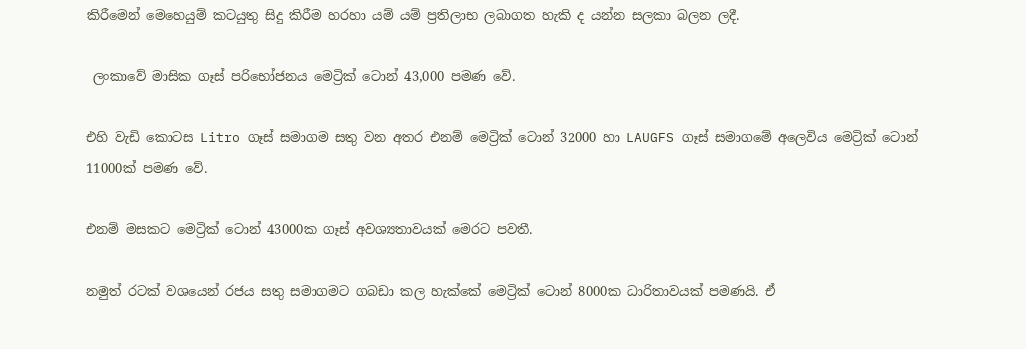කිරීමෙන් මෙහෙයුම් කටයුතු සිදු කිරීම හරහා යම් යම් ප්‍රතිලාභ ලබාගත හැකි ද යන්න සලකා බලන ලදී.

 ලංකාවේ මාසික ගෑස් පරිභෝජනය මෙට්‍රික් ටොන් 43,000 පමණ වේ.

එහි වැඩි කොටස Litro ගෑස් සමාගම සතු වන අතර එනම් මෙට්‍රික් ටොන් 32000 හා LAUGFS ගෑස් සමාගමේ අලෙවිය මෙට්‍රික් ටොන් 11000ක් පමණ වේ.

එනම් මසකට මෙට්‍රික් ටොන් 43000ක ගෑස් අවශ්‍යතාවයක් මෙරට පවතී.

නමුත් රටක් වශයෙන් රජය සතු සමාගමට ගබඩා කල හැක්කේ මෙට්‍රික් ටොන් 8000ක ධාරිතාවයක් පමණයි. ඒ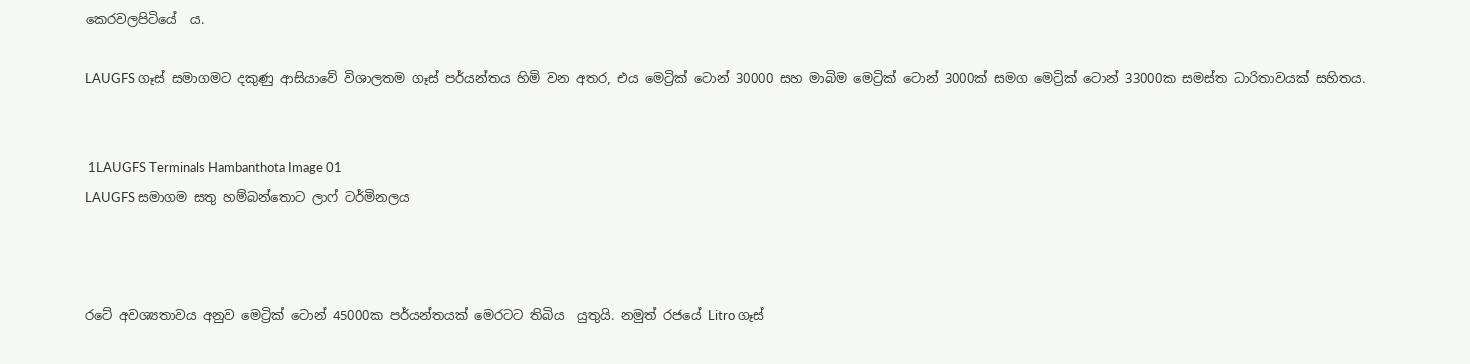කෙරවලපිටියේ  ය.

LAUGFS ගෑස් සමාගමට දකුණු ආසියාවේ විශාලතම ගෑස් පර්යන්තය හිමි වන අතර, එය මෙට්‍රික් ටොන් 30000 සහ මාබිම මෙට්‍රික් ටොන් 3000ක් සමග මෙට්‍රික් ටොන් 33000ක සමස්ත ධාරිතාවයක් සහිතය.


 1LAUGFS Terminals Hambanthota Image 01
LAUGFS සමාගම සතු හම්බන්තොට ලාෆ් ටර්මිනලය



රටේ අවශ්‍යතාවය අනුව මෙට්‍රික් ටොන් 45000ක පර්යන්තයක් මෙරටට තිබිය  යුතුයි. නමුත් රජයේ Litro ගෑස්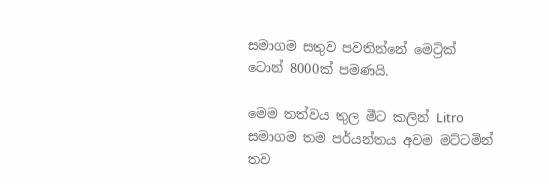සමාගම සතුව පවතින්නේ මෙට්‍රික් ටොන් 8000ක් පමණයි.

මෙම තත්වය තුල මීට කලින් Litro සමාගම තම පර්යන්තය අවම මට්ටමින් තව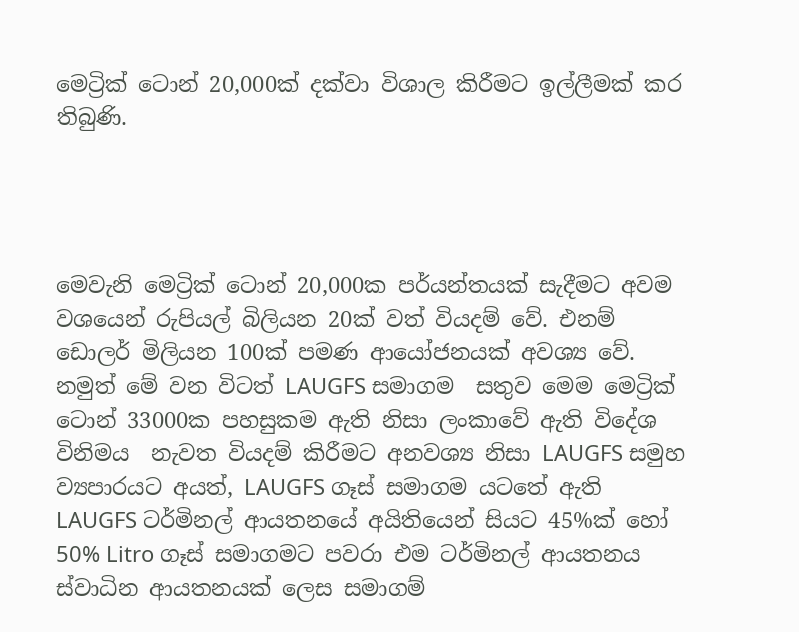මෙට්‍රික් ටොන් 20,000ක් දක්වා විශාල කිරීමට ඉල්ලීමක් කර තිබුණි.




මෙවැනි මෙට්‍රික් ටොන් 20,000ක පර්යන්තයක් සැදීමට අවම වශයෙන් රුපියල් බිලියන 20ක් වත් වියදම් වේ. එනම් ඩොලර් මිලියන 100ක් පමණ ආයෝජනයක් අවශ්‍ය වේ. නමුත් මේ වන විටත් LAUGFS සමාගම  සතුව මෙම මෙට්‍රික් ටොන් 33000ක පහසුකම ඇති නිසා ලංකාවේ ඇති විදේශ විනිමය  නැවත වියදම් කිරීමට අනවශ්‍ය නිසා LAUGFS සමුහ ව්‍යපාරයට අයත්, LAUGFS ගෑස් සමාගම යටතේ ඇති LAUGFS ටර්මිනල් ආයතනයේ අයිතියෙන් සියට 45%ක් හෝ 50% Litro ගෑස් සමාගමට පවරා එම ටර්මිනල් ආයතනය ස්වාධින ආයතනයක් ලෙස සමාගම්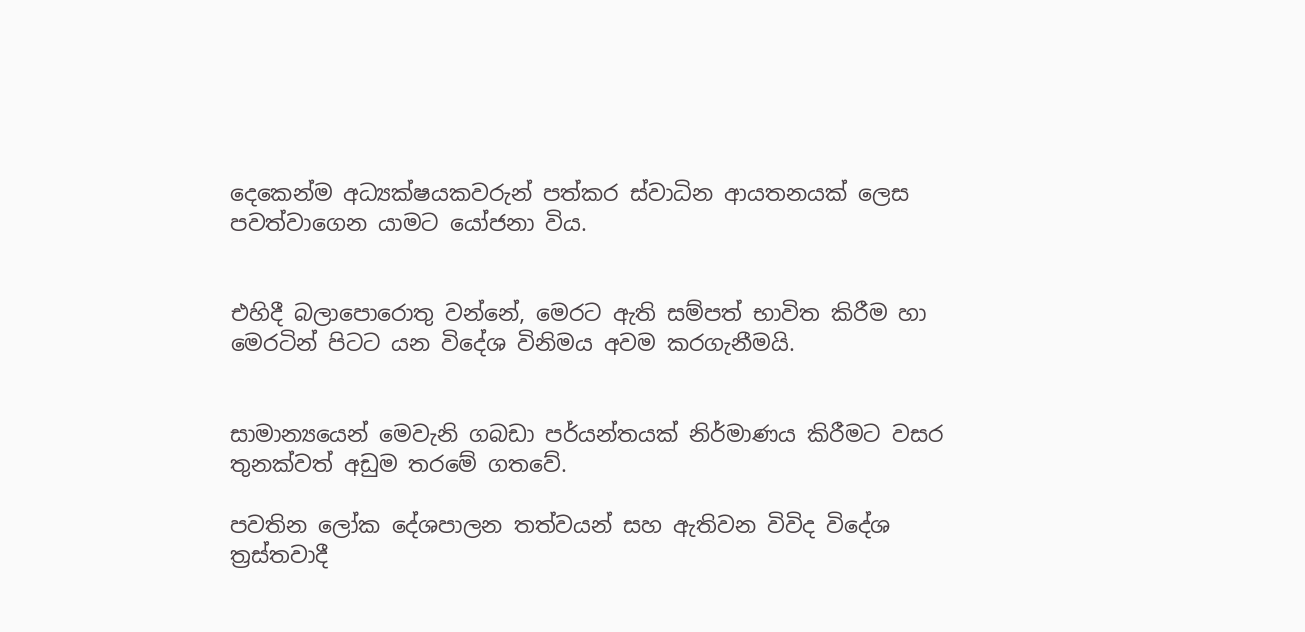දෙකෙන්ම අධ්‍යක්ෂයකවරුන් පත්කර ස්වාධින ආයතනයක් ලෙස පවත්වාගෙන යාමට යෝජනා විය.


එහිදී බලාපොරොතු වන්නේ, මෙරට ඇති සම්පත් භාවිත කිරීම හා මෙරටින් පිටට යන විදේශ විනිමය අවම කරගැනීමයි.


සාමාන්‍යයෙන් මෙවැනි ගබඩා පර්යන්තයක් නිර්මාණය කිරීමට වසර තුනක්වත් අඩුම තරමේ ගතවේ.

පවතින ලෝක දේශපාලන තත්වයන් සහ ඇතිවන විවිද විදේශ ත්‍රස්තවාදී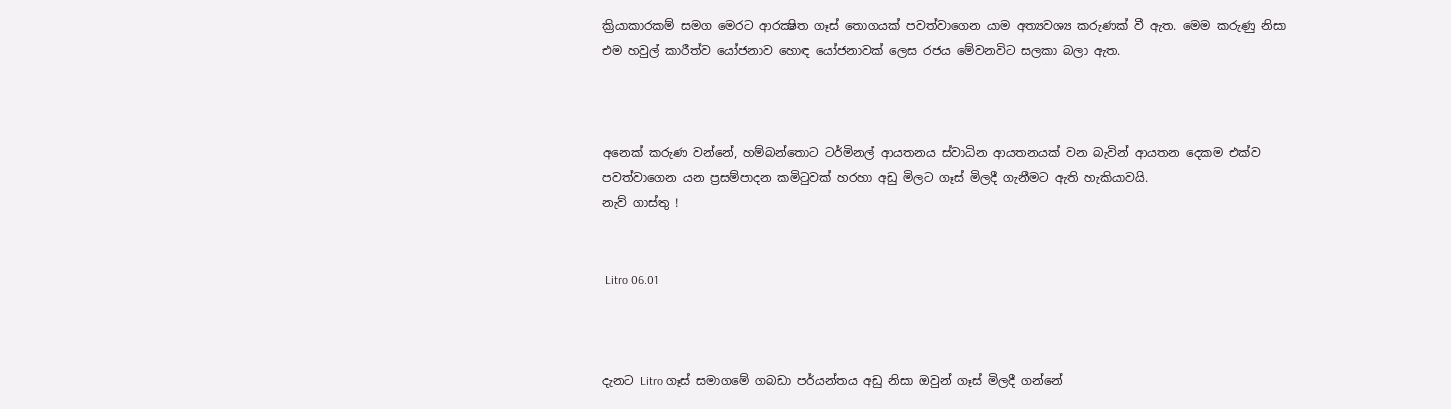ක්‍රියාකාරකම් සමග මෙරට ආරක්‍ෂිත ගෑස් තොගයක් පවත්වාගෙන යාම අත්‍යවශ්‍ය කරුණක් වී ඇත. මෙම කරුණු නිසා එම හවුල් කාරීත්ව යෝජනාව හොඳ යෝජනාවක් ලෙස රජය මේවනවිට සලකා බලා ඇත.



අනෙක් කරුණ වන්නේ, හම්බන්තොට ටර්මිනල් ආයතනය ස්වාධින ආයතනයක් වන බැවින් ආයතන දෙකම එක්ව පවත්වාගෙන යන ප්‍රසම්පාදන කමිටුවක් හරහා අඩු මිලට ගෑස් මිලදී ගැනීමට ඇති හැකියාවයි.
නැව් ගාස්තු !


 Litro 06.01



දැනට Litro ගෑස් සමාගමේ ගබඩා පර්යන්තය අඩු නිසා ඔවුන් ගෑස් මිලදී ගන්නේ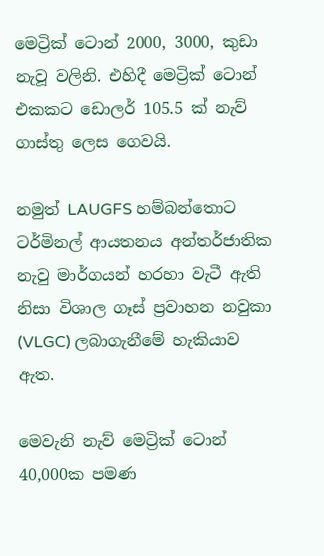මෙට්‍රික් ටොන් 2000, 3000, කුඩා නැවූ වලිනි. එහිදී මෙට්‍රික් ටොන් එකකට ඩොලර් 105.5 ක් නැව්  ගාස්තු ලෙස ගෙවයි.

නමුත් LAUGFS හම්බන්තොට ටර්මිනල් ආයතනය අන්තර්ජාතික නැවු මාර්ගයන් හරහා වැටී ඇති නිසා විශාල ගෑස් ප්‍රවාහන නවුකා (VLGC) ලබාගැනීමේ හැකියාව ඇත.

මෙවැනි නැව් මෙට්‍රික් ටොන් 40,000ක පමණ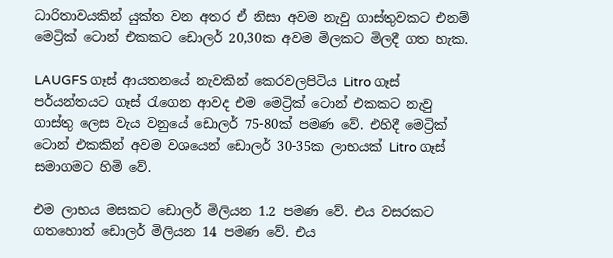ධාරිතාවයකින් යුක්ත වන අතර ඒ නිසා අවම නැවු ගාස්තුවකට එනම් මෙට්‍රික් ටොන් එකකට ඩොලර් 20,30ක අවම මිලකට මිලදී ගත හැක.

LAUGFS ගෑස් ආයතනයේ නැවකින් කෙරවලපිටිය Litro ගෑස් පර්යන්තයට ගෑස් රැගෙන ආවද එම මෙට්‍රික් ටොන් එකකට නැවු ගාස්තු ලෙස වැය වනුයේ ඩොලර් 75-80ක් පමණ වේ. එහිදී මෙට්‍රික් ටොන් එකකින් අවම වශයෙන් ඩොලර් 30-35ක ලාභයක් Litro ගෑස් සමාගමට හිමි වේ.

එම ලාභය මසකට ඩොලර් මිලියන 1.2 පමණ වේ. එය වසරකට ගතහොත් ඩොලර් මිලියන 14 පමණ වේ. එය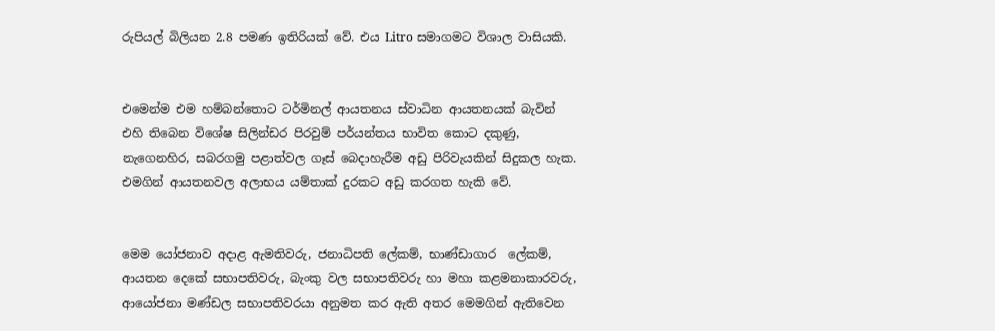රුපියල් බිලියන 2.8 පමණ ඉතිරියක් වේ. එය Litro සමාගමට විශාල වාසියකි.


එමෙන්ම එම හම්බන්තොට ටර්මිනල් ආයතනය ස්වාධින ආයතනයක් බැවින් එහි තිබෙන විශේෂ සිලින්ඩර පිරවුම් පර්යන්තය භාවිත කොට දකුණු, නැගෙනහිර, සබරගමු පළාත්වල ගෑස් බෙදාහැරීම අඩු පිරිවැයකින් සිදුකල හැක. එමගින් ආයතනවල අලාභය යම්තාක් දුරකට අඩු කරගත හැකි වේ.


මෙම යෝජනාව අදාළ ඇමතිවරු, ජනාධිපති ලේකම්, භාණ්ඩාගාර  ලේකම්, ආයතන දෙකේ සභාපතිවරු, බැංකු වල සභාපතිවරු හා මහා කළමනාකාරවරු, ආයෝජනා මණ්ඩල සභාපතිවරයා අනුමත කර ඇති අතර මෙමගින් ඇතිවෙන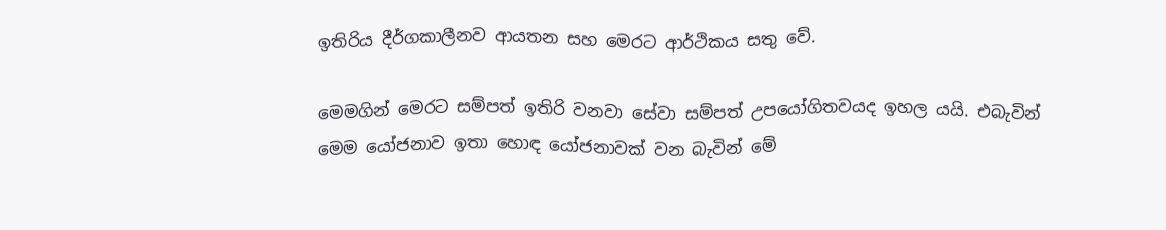ඉතිරිය දීර්ගකාලීනව ආයතන සහ මෙරට ආර්ථිකය සතු වේ.

මෙමගින් මෙරට සම්පත් ඉතිරි වනවා සේවා සම්පත් උපයෝගිතවයද ඉහල යයි. එබැවින් මෙම යෝජනාව ඉතා හොඳ යෝජනාවක් වන බැවින් මේ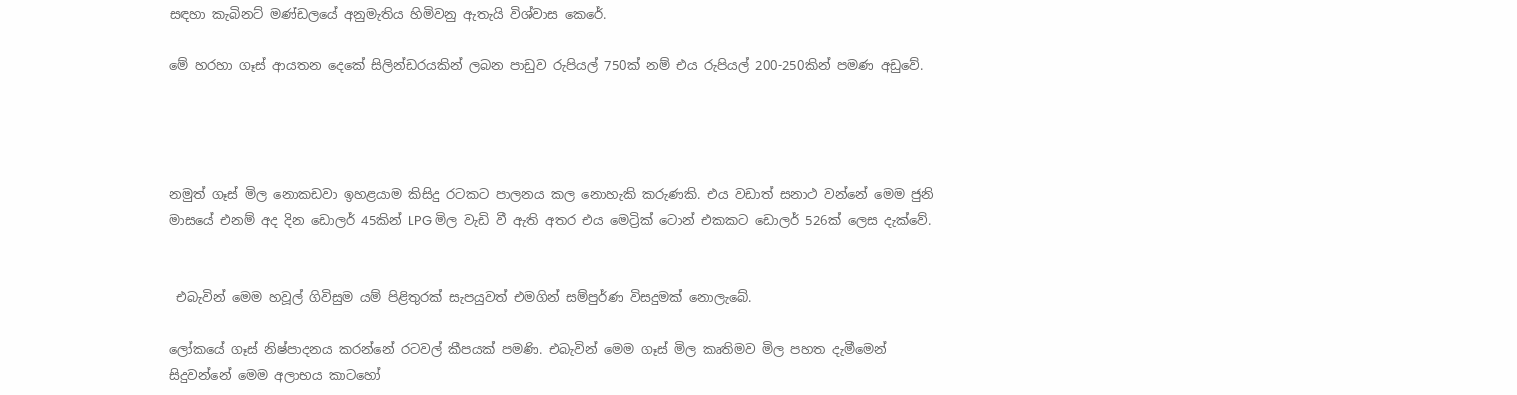සඳහා කැබිනට් මණ්ඩලයේ අනුමැතිය හිමිවනු ඇතැයි විශ්වාස කෙරේ.

මේ හරහා ගෑස් ආයතන දෙකේ සිලින්ඩරයකින් ලබන පාඩුව රුපියල් 750ක් නම් එය රුපියල් 200-250කින් පමණ අඩුවේ.




නමුත් ගෑස් මිල නොකඩවා ඉහළයාම කිසිදු රටකට පාලනය කල නොහැකි කරුණකි. එය වඩාත් සනාථ වන්නේ මෙම ජුනි මාසයේ එනම් අද දින ඩොලර් 45කින් LPG මිල වැඩි වී ඇති අතර එය මෙට්‍රික් ටොන් එකකට ඩොලර් 526ක් ලෙස දැක්වේ.


 එබැවින් මෙම හවූල් ගිවිසුම යම් පිළිතුරක් සැපයුවත් එමගින් සම්පුර්ණ විසදුමක් නොලැබේ.

ලෝකයේ ගෑස් නිෂ්පාදනය කරන්නේ රටවල් කීපයක් පමණි. එබැවින් මෙම ගෑස් මිල කෘතිමව මිල පහත දැමීමෙන් සිදුවන්නේ මෙම අලාභය කාටහෝ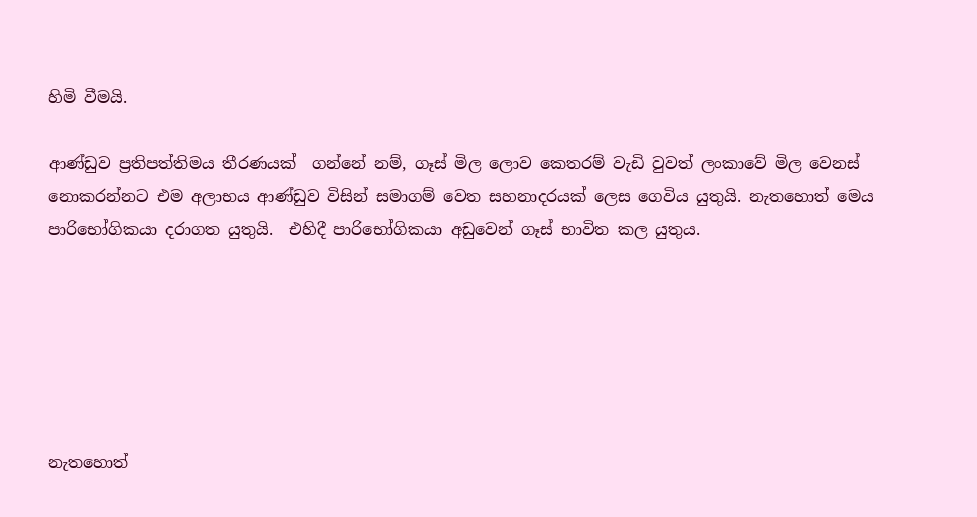හිමි වීමයි.

ආණ්ඩුව ප්‍රතිපත්තිමය තීරණයක්  ගන්නේ නම්, ගෑස් මිල ලොව කෙතරම් වැඩි වුවත් ලංකාවේ මිල වෙනස් නොකරන්නට එම අලාභය ආණ්ඩුව විසින් සමාගම් වෙත සහනාදරයක් ලෙස ගෙවිය යුතුයි. නැතහොත් මෙය පාරිභෝගිකයා දරාගත යුතුයි.  එහිදී පාරිභෝගිකයා අඩුවෙන් ගෑස් භාවිත කල යුතුය.






නැතහොත්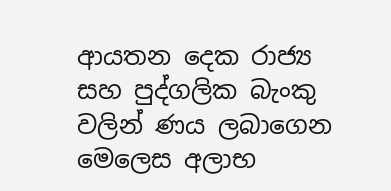ආයතන දෙක රාජ්‍ය සහ පුද්ගලික බැංකු වලින් ණය ලබාගෙන මෙලෙස අලාභ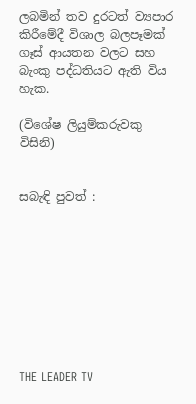ලබමින් තව දුරටත් ව්‍යපාර කිරීමේදී විශාල බලපෑමක් ගෑස් ආයතන වලට සහ බැංකු පද්ධතියට ඇති විය හැක.

(විශේෂ ලියුම්කරුවකු විසිනි)


සබැඳි පුවත් :









THE LEADER TV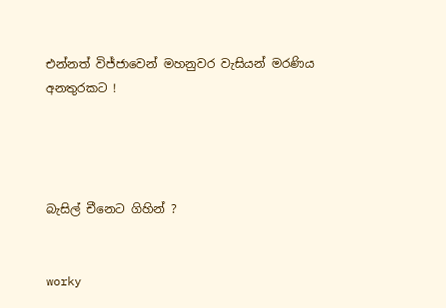එන්නත් විජ්ජාවෙන් මහනුවර වැසියන් මරණිය අනතුරකට !




බැසිල් චීනෙට ගිහින් ?


worky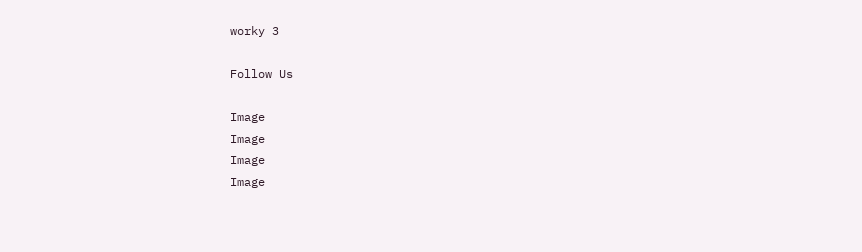worky 3

Follow Us

Image
Image
Image
Image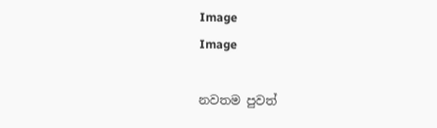Image
Image

නවතම පුවත්